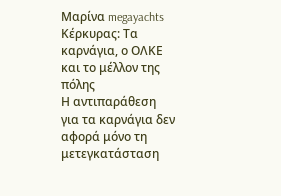Μαρίνα megayachts Κέρκυρας: Τα καρνάγια, ο ΟΛΚΕ και το μέλλον της πόλης
Η αντιπαράθεση για τα καρνάγια δεν αφορά μόνο τη μετεγκατάσταση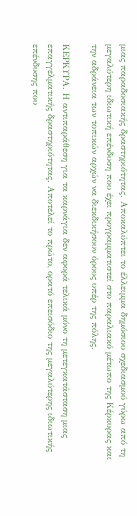μιας παραδοσιακής δραστηριότητας. Αποκαλύπτει το έλλειμμα δημόσιου σχεδιασμού γύρω από τη μεγαλύτερη ιδιωτική επένδυση που έχει προγραμματιστεί στο παραλιακό μέτωπο της Κέρκυρας και την αδράνεια των τοπικών αρχών να διεκδικήσουν όρους υπέρ της πόλης.

ΚΕΡΚΥΡΑ. Η αντιπαράθεση για τα καρνάγια δεν αφορά τελικά μόνο τη μετεγκατάσταση μιας επαγγελματικής δραστηριότητας. Αποτελεί το πρώτο, ορατό επεισόδιο της μεγαλύτερης ιδιωτικής επένδυσης που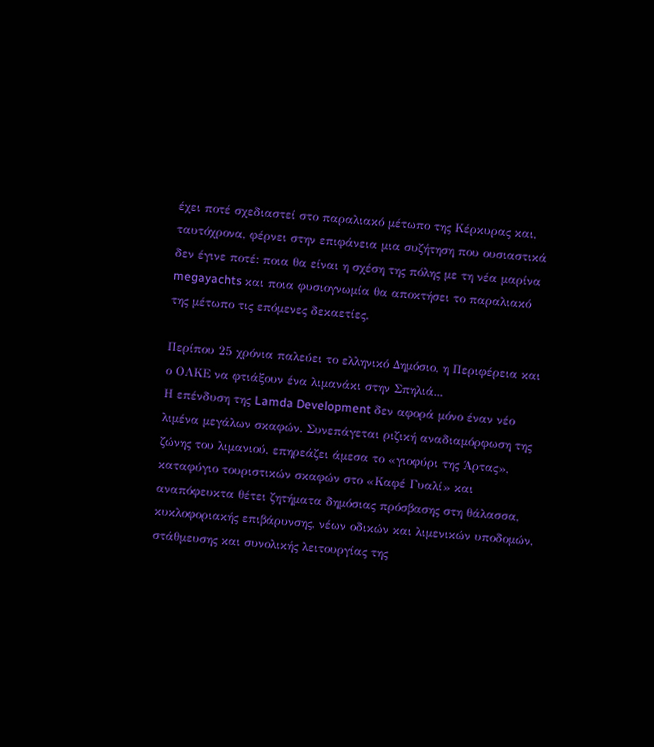έχει ποτέ σχεδιαστεί στο παραλιακό μέτωπο της Κέρκυρας και, ταυτόχρονα, φέρνει στην επιφάνεια μια συζήτηση που ουσιαστικά δεν έγινε ποτέ: ποια θα είναι η σχέση της πόλης με τη νέα μαρίνα megayachts και ποια φυσιογνωμία θα αποκτήσει το παραλιακό της μέτωπο τις επόμενες δεκαετίες.

Περίπου 25 χρόνια παλεύει το ελληνικό Δημόσιο, η Περιφέρεια και ο ΟΛΚΕ να φτιάξουν ένα λιμανάκι στην Σπηλιά...
Η επένδυση της Lamda Development δεν αφορά μόνο έναν νέο λιμένα μεγάλων σκαφών. Συνεπάγεται ριζική αναδιαμόρφωση της ζώνης του λιμανιού, επηρεάζει άμεσα το «γιοφύρι της Άρτας», καταφύγιο τουριστικών σκαφών στο «Καφέ Γυαλί» και αναπόφευκτα θέτει ζητήματα δημόσιας πρόσβασης στη θάλασσα, κυκλοφοριακής επιβάρυνσης, νέων οδικών και λιμενικών υποδομών, στάθμευσης και συνολικής λειτουργίας της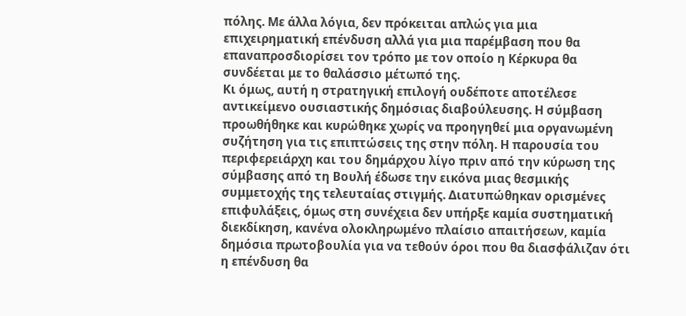πόλης. Με άλλα λόγια, δεν πρόκειται απλώς για μια επιχειρηματική επένδυση αλλά για μια παρέμβαση που θα επαναπροσδιορίσει τον τρόπο με τον οποίο η Κέρκυρα θα συνδέεται με το θαλάσσιο μέτωπό της.
Κι όμως, αυτή η στρατηγική επιλογή ουδέποτε αποτέλεσε αντικείμενο ουσιαστικής δημόσιας διαβούλευσης. Η σύμβαση προωθήθηκε και κυρώθηκε χωρίς να προηγηθεί μια οργανωμένη συζήτηση για τις επιπτώσεις της στην πόλη. Η παρουσία του περιφερειάρχη και του δημάρχου λίγο πριν από την κύρωση της σύμβασης από τη Βουλή έδωσε την εικόνα μιας θεσμικής συμμετοχής της τελευταίας στιγμής. Διατυπώθηκαν ορισμένες επιφυλάξεις, όμως στη συνέχεια δεν υπήρξε καμία συστηματική διεκδίκηση, κανένα ολοκληρωμένο πλαίσιο απαιτήσεων, καμία δημόσια πρωτοβουλία για να τεθούν όροι που θα διασφάλιζαν ότι η επένδυση θα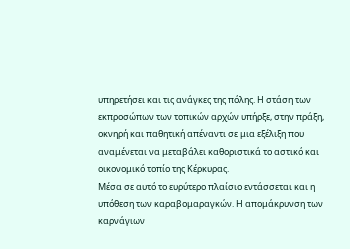υπηρετήσει και τις ανάγκες της πόλης. Η στάση των εκπροσώπων των τοπικών αρχών υπήρξε, στην πράξη, οκνηρή και παθητική απέναντι σε μια εξέλιξη που αναμένεται να μεταβάλει καθοριστικά το αστικό και οικονομικό τοπίο της Κέρκυρας.
Μέσα σε αυτό το ευρύτερο πλαίσιο εντάσσεται και η υπόθεση των καραβομαραγκών. Η απομάκρυνση των καρνάγιων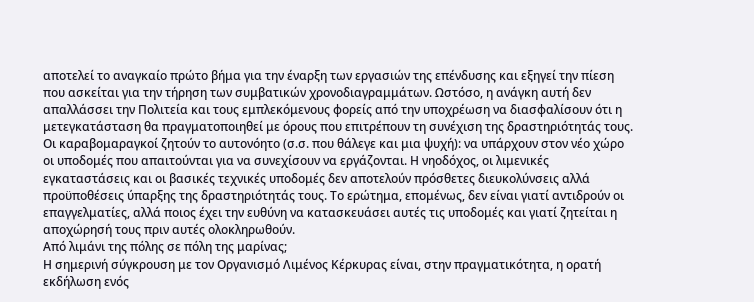αποτελεί το αναγκαίο πρώτο βήμα για την έναρξη των εργασιών της επένδυσης και εξηγεί την πίεση που ασκείται για την τήρηση των συμβατικών χρονοδιαγραμμάτων. Ωστόσο, η ανάγκη αυτή δεν απαλλάσσει την Πολιτεία και τους εμπλεκόμενους φορείς από την υποχρέωση να διασφαλίσουν ότι η μετεγκατάσταση θα πραγματοποιηθεί με όρους που επιτρέπουν τη συνέχιση της δραστηριότητάς τους.
Οι καραβομαραγκοί ζητούν το αυτονόητο (σ.σ. που θάλεγε και μια ψυχή): να υπάρχουν στον νέο χώρο οι υποδομές που απαιτούνται για να συνεχίσουν να εργάζονται. Η νηοδόχος, οι λιμενικές εγκαταστάσεις και οι βασικές τεχνικές υποδομές δεν αποτελούν πρόσθετες διευκολύνσεις αλλά προϋποθέσεις ύπαρξης της δραστηριότητάς τους. Το ερώτημα, επομένως, δεν είναι γιατί αντιδρούν οι επαγγελματίες, αλλά ποιος έχει την ευθύνη να κατασκευάσει αυτές τις υποδομές και γιατί ζητείται η αποχώρησή τους πριν αυτές ολοκληρωθούν.
Από λιμάνι της πόλης σε πόλη της μαρίνας;
Η σημερινή σύγκρουση με τον Οργανισμό Λιμένος Κέρκυρας είναι, στην πραγματικότητα, η ορατή εκδήλωση ενός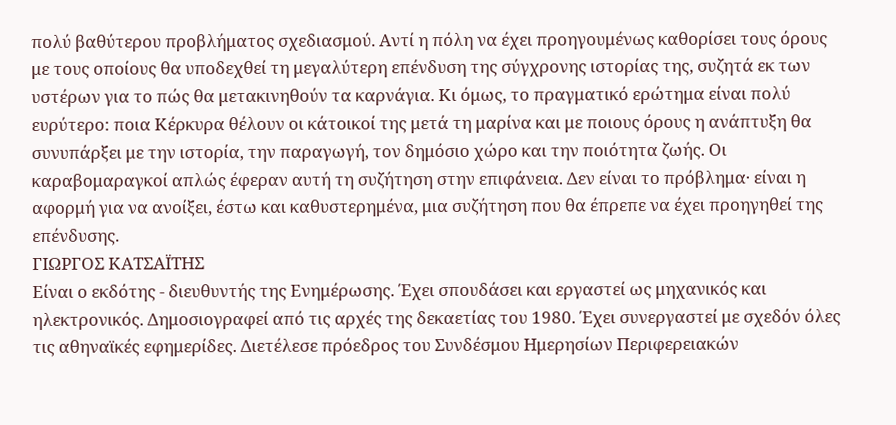πολύ βαθύτερου προβλήματος σχεδιασμού. Αντί η πόλη να έχει προηγουμένως καθορίσει τους όρους με τους οποίους θα υποδεχθεί τη μεγαλύτερη επένδυση της σύγχρονης ιστορίας της, συζητά εκ των υστέρων για το πώς θα μετακινηθούν τα καρνάγια. Κι όμως, το πραγματικό ερώτημα είναι πολύ ευρύτερο: ποια Κέρκυρα θέλουν οι κάτοικοί της μετά τη μαρίνα και με ποιους όρους η ανάπτυξη θα συνυπάρξει με την ιστορία, την παραγωγή, τον δημόσιο χώρο και την ποιότητα ζωής. Οι καραβομαραγκοί απλώς έφεραν αυτή τη συζήτηση στην επιφάνεια. Δεν είναι το πρόβλημα· είναι η αφορμή για να ανοίξει, έστω και καθυστερημένα, μια συζήτηση που θα έπρεπε να έχει προηγηθεί της επένδυσης.
ΓΙΩΡΓΟΣ ΚΑΤΣΑΪΤΗΣ
Είναι ο εκδότης - διευθυντής της Ενημέρωσης. Έχει σπουδάσει και εργαστεί ως μηχανικός και ηλεκτρονικός. Δημοσιογραφεί από τις αρχές της δεκαετίας του 1980. Έχει συνεργαστεί με σχεδόν όλες τις αθηναϊκές εφημερίδες. Διετέλεσε πρόεδρος του Συνδέσμου Ημερησίων Περιφερειακών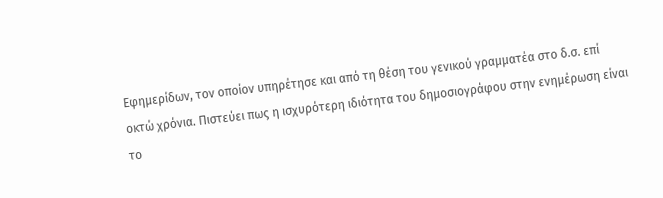Εφημερίδων, τον οποίον υπηρέτησε και από τη θέση του γενικού γραμματέα στο δ.σ. επί οκτώ χρόνια. Πιστεύει πως η ισχυρότερη ιδιότητα του δημοσιογράφου στην ενημέρωση είναι το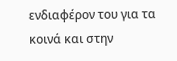ενδιαφέρον του για τα κοινά και στην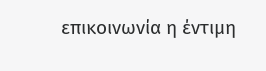επικοινωνία η έντιμη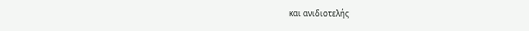και ανιδιοτελής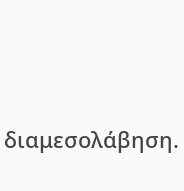διαμεσολάβηση.